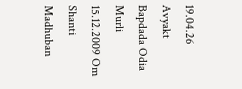19.04.26 Avyakt Bapdada Odia Murli 15.12.2009 Om Shanti Madhuban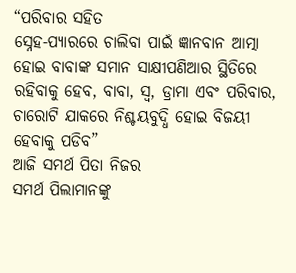“ପରିବାର ସହିତ
ସ୍ନେହ-ପ୍ୟାରରେ ଚାଲିବା ପାଇଁ ଜ୍ଞାନବାନ ଆତ୍ମା ହୋଇ ବାବାଙ୍କ ସମାନ ସାକ୍ଷୀପଣିଆର ସ୍ଥିତିରେ
ରହିବାକୁ ହେବ, ବାବା, ସ୍ୱ, ଡ୍ରାମା ଏବଂ ପରିବାର, ଚାରୋଟି ଯାକରେ ନିଶ୍ଚୟବୁଦ୍ଧି ହୋଇ ବିଜୟୀ
ହେବାକୁ ପଡିବ”
ଆଜି ସମର୍ଥ ପିତା ନିଜର
ସମର୍ଥ ପିଲାମାନଙ୍କୁ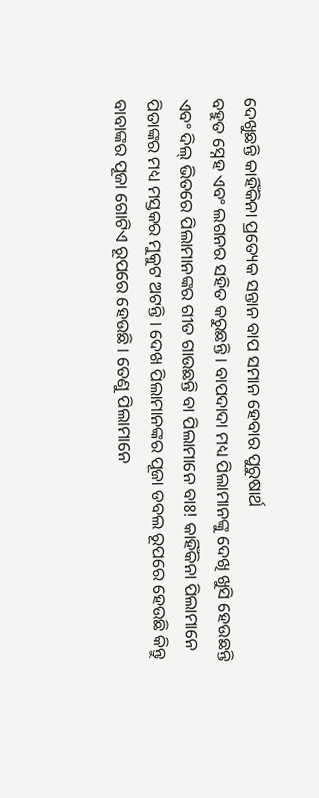ଦେଖୁଛନ୍ତି କାହିଁକିନା ପ୍ରତ୍ୟେକ ସନ୍ତାନ ବାପ ସମାନ ହେବାର ପୁରୁଷାର୍ଥ
ବହୁତ ସ୍ନେହ ଏବଂ ଲଗନର ସହିତ କରୁଛନ୍ତି । ବାପଦାଦା ମଧ୍ୟ ପିଲାମାନଙ୍କୁ ଦେଖି ଖୁସି ହେଉଛନ୍ତି
ଏବଂ ଦିଲ୍ ଭିତରେ ପିଲାମାନଙ୍କର ଗୀତ ଗାଉଛନ୍ତି ବା ପିଲାମାନେ ବାଃ! କାହିଁକିନା ପିଲାମାନେ
ପିତାଙ୍କର ମଧ୍ୟ ମସ୍ତକର ମୁକୁଟ ଅଟନ୍ତି । ଦେଖ ପିଲାମାନଙ୍କର ପୂଜା ଡବଲ ରୂପରେ ହେଉଛି କିନ୍ତୁ
ବାବାଙ୍କର ପୂଜା ଗୋଟିଏ ରୂପରେ ହେଉଛି । ତେଣୁ ପିଲାମାନେ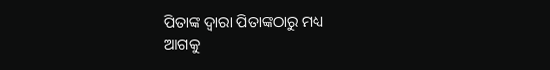ପିତାଙ୍କ ଦ୍ୱାରା ପିତାଙ୍କଠାରୁ ମଧ୍ୟ
ଆଗକୁ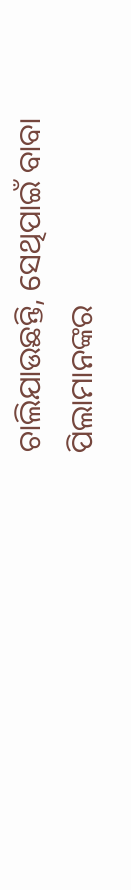ଚାଲିଯାଉଛନ୍ତି, ସେଥିପାଇଁ ବାବା ପିଲାମାନଙ୍କର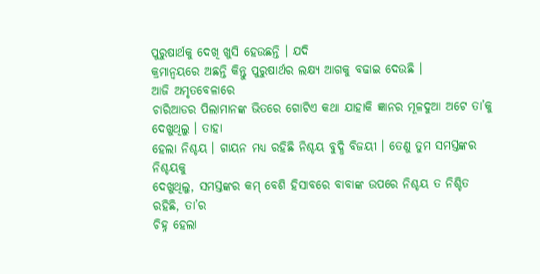ପୁରୁଷାର୍ଥକୁ ଦେଖି ଖୁସି ହେଉଛନ୍ତି । ଯଦି
କ୍ରମାନ୍ୱୟରେ ଅଛନ୍ତି କିନ୍ତୁ ପୁରୁଷାର୍ଥର ଲକ୍ଷ୍ୟ ଆଗକୁ ବଢାଇ ଦେଉଛି ।
ଆଜି ଅମୃତବେଳାରେ
ଚାରିଆଡର ପିଲାମାନଙ୍କ ଭିତରେ ଗୋଟିଏ କଥା ଯାହାକି ଜ୍ଞାନର ମୂଳଦୁଆ ଅଟେ ତା’କୁ ଦେଖୁଥିଲୁ । ତାହା
ହେଲା ନିଶ୍ଚୟ । ଗାୟନ ମଧ୍ୟ ରହିଛି ନିଶ୍ଚୟ ବୁଦ୍ଧି ବିଜୟୀ । ତେଣୁ ତୁମ ସମସ୍ତଙ୍କର ନିଶ୍ଚୟକୁ
ଦେଖୁଥିଲୁ, ସମସ୍ତଙ୍କର କମ୍ ବେଶି ହିସାବରେ ବାବାଙ୍କ ଉପରେ ନିଶ୍ଚୟ ତ ନିଶ୍ଚିତ ରହିଛି, ତା’ର
ଚିହ୍ନ ହେଲା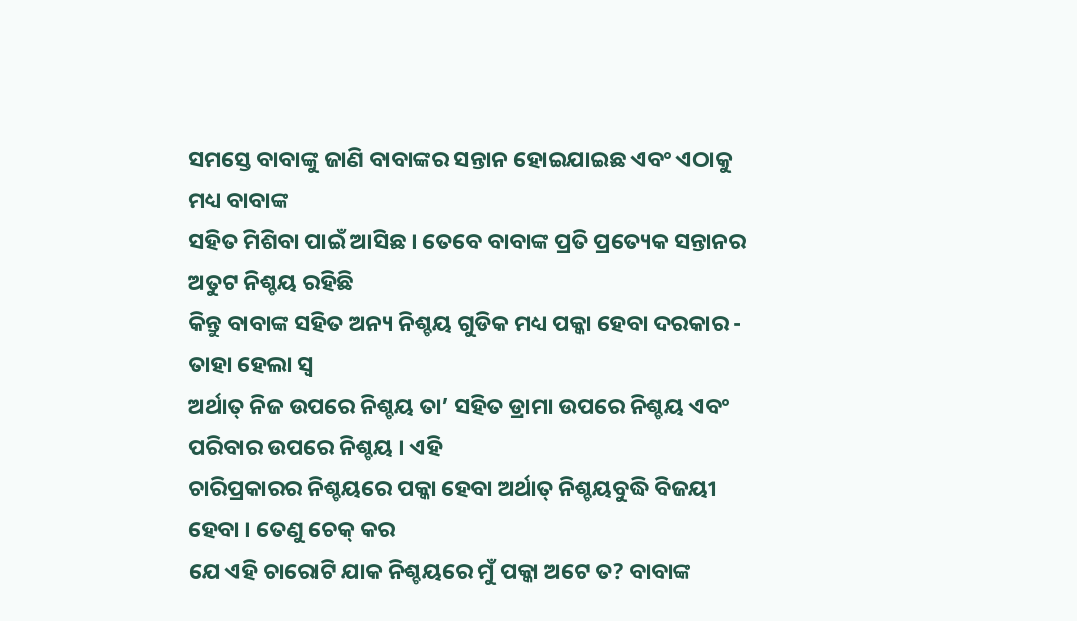ସମସ୍ତେ ବାବାଙ୍କୁ ଜାଣି ବାବାଙ୍କର ସନ୍ତାନ ହୋଇଯାଇଛ ଏବଂ ଏଠାକୁ ମଧ୍ୟ ବାବାଙ୍କ
ସହିତ ମିଶିବା ପାଇଁ ଆସିଛ । ତେବେ ବାବାଙ୍କ ପ୍ରତି ପ୍ରତ୍ୟେକ ସନ୍ତାନର ଅତୁଟ ନିଶ୍ଚୟ ରହିଛି
କିନ୍ତୁ ବାବାଙ୍କ ସହିତ ଅନ୍ୟ ନିଶ୍ଚୟ ଗୁଡିକ ମଧ୍ୟ ପକ୍କା ହେବା ଦରକାର - ତାହା ହେଲା ସ୍ୱ
ଅର୍ଥାତ୍ ନିଜ ଉପରେ ନିଶ୍ଚୟ ତା’ ସହିତ ଡ୍ରାମା ଉପରେ ନିଶ୍ଚୟ ଏବଂ ପରିବାର ଉପରେ ନିଶ୍ଚୟ । ଏହି
ଚାରିପ୍ରକାରର ନିଶ୍ଚୟରେ ପକ୍କା ହେବା ଅର୍ଥାତ୍ ନିଶ୍ଚୟବୁଦ୍ଧି ବିଜୟୀ ହେବା । ତେଣୁ ଚେକ୍ କର
ଯେ ଏହି ଚାରୋଟି ଯାକ ନିଶ୍ଚୟରେ ମୁଁ ପକ୍କା ଅଟେ ତ? ବାବାଙ୍କ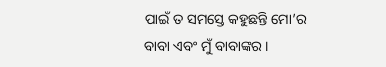ପାଇଁ ତ ସମସ୍ତେ କହୁଛନ୍ତି ମୋ’ର
ବାବା ଏବଂ ମୁଁ ବାବାଙ୍କର ।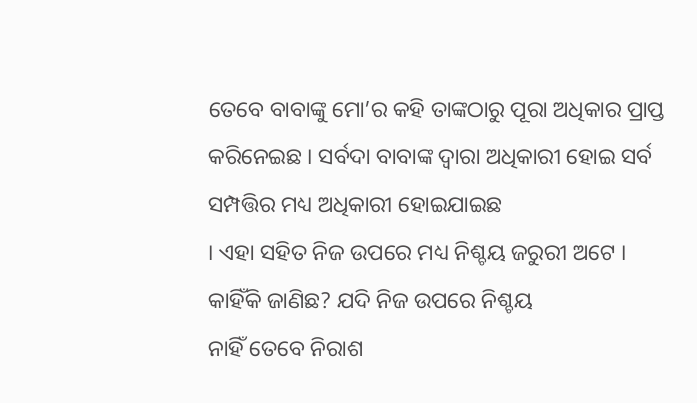ତେବେ ବାବାଙ୍କୁ ମୋ’ର କହି ତାଙ୍କଠାରୁ ପୂରା ଅଧିକାର ପ୍ରାପ୍ତ
କରିନେଇଛ । ସର୍ବଦା ବାବାଙ୍କ ଦ୍ୱାରା ଅଧିକାରୀ ହୋଇ ସର୍ବ ସମ୍ପତ୍ତିର ମଧ୍ୟ ଅଧିକାରୀ ହୋଇଯାଇଛ
। ଏହା ସହିତ ନିଜ ଉପରେ ମଧ୍ୟ ନିଶ୍ଚୟ ଜରୁରୀ ଅଟେ । କାହିଁକି ଜାଣିଛ? ଯଦି ନିଜ ଉପରେ ନିଶ୍ଚୟ
ନାହିଁ ତେବେ ନିରାଶ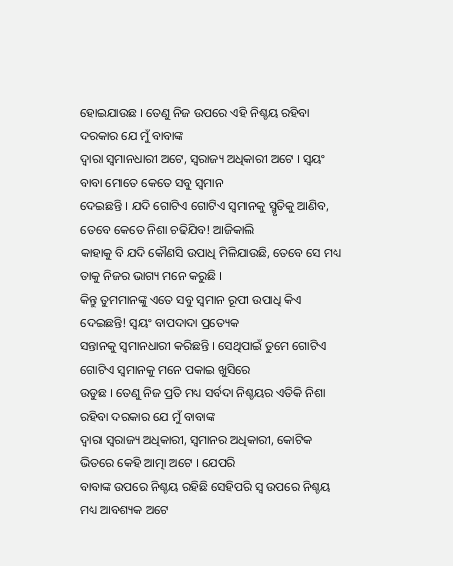ହୋଇଯାଉଛ । ତେଣୁ ନିଜ ଉପରେ ଏହି ନିଶ୍ଚୟ ରହିବା ଦରକାର ଯେ ମୁଁ ବାବାଙ୍କ
ଦ୍ୱାରା ସ୍ୱମାନଧାରୀ ଅଟେ, ସ୍ୱରାଜ୍ୟ ଅଧିକାରୀ ଅଟେ । ସ୍ୱୟଂ ବାବା ମୋତେ କେତେ ସବୁ ସ୍ୱମାନ
ଦେଇଛନ୍ତି । ଯଦି ଗୋଟିଏ ଗୋଟିଏ ସ୍ୱମାନକୁ ସ୍ମୃତିକୁ ଆଣିବ, ତେବେ କେତେ ନିଶା ଚଢିଯିବ! ଆଜିକାଲି
କାହାକୁ ବି ଯଦି କୌଣସି ଉପାଧି ମିଳିଯାଉଛି, ତେବେ ସେ ମଧ୍ୟ ତାକୁ ନିଜର ଭାଗ୍ୟ ମନେ କରୁଛି ।
କିନ୍ତୁ ତୁମମାନଙ୍କୁ ଏତେ ସବୁ ସ୍ୱମାନ ରୂପୀ ଉପାଧି କିଏ ଦେଇଛନ୍ତି! ସ୍ୱୟଂ ବାପଦାଦା ପ୍ରତ୍ୟେକ
ସନ୍ତାନକୁ ସ୍ୱମାନଧାରୀ କରିଛନ୍ତି । ସେଥିପାଇଁ ତୁମେ ଗୋଟିଏ ଗୋଟିଏ ସ୍ୱମାନକୁ ମନେ ପକାଇ ଖୁସିରେ
ଉଡୁଛ । ତେଣୁ ନିଜ ପ୍ରତି ମଧ୍ୟ ସର୍ବଦା ନିଶ୍ଚୟର ଏତିକି ନିଶା ରହିବା ଦରକାର ଯେ ମୁଁ ବାବାଙ୍କ
ଦ୍ୱାରା ସ୍ୱରାଜ୍ୟ ଅଧିକାରୀ, ସ୍ୱମାନର ଅଧିକାରୀ, କୋଟିକ ଭିତରେ କେହି ଆତ୍ମା ଅଟେ । ଯେପରି
ବାବାଙ୍କ ଉପରେ ନିଶ୍ଚୟ ରହିଛି ସେହିପରି ସ୍ୱ ଉପରେ ନିଶ୍ଚୟ ମଧ୍ୟ ଆବଶ୍ୟକ ଅଟେ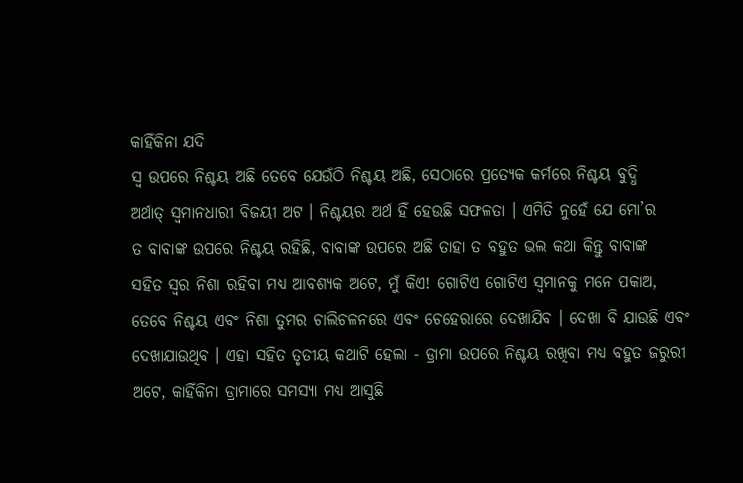କାହିଁକିନା ଯଦି
ସ୍ୱ ଉପରେ ନିଶ୍ଚୟ ଅଛି ତେବେ ଯେଉଁଠି ନିଶ୍ଚୟ ଅଛି, ସେଠାରେ ପ୍ରତ୍ୟେକ କର୍ମରେ ନିଶ୍ଚୟ ବୁଦ୍ଧି
ଅର୍ଥାତ୍ ସ୍ୱମାନଧାରୀ ବିଜୟୀ ଅଟ । ନିଶ୍ଚୟର ଅର୍ଥ ହିଁ ହେଉଛି ସଫଳତା । ଏମିତି ନୁହେଁ ଯେ ମୋ’ର
ତ ବାବାଙ୍କ ଉପରେ ନିଶ୍ଚୟ ରହିଛି, ବାବାଙ୍କ ଉପରେ ଅଛି ତାହା ତ ବହୁତ ଭଲ କଥା କିନ୍ତୁ ବାବାଙ୍କ
ସହିତ ସ୍ୱର ନିଶା ରହିବା ମଧ୍ୟ ଆବଶ୍ୟକ ଅଟେ, ମୁଁ କିଏ! ଗୋଟିଏ ଗୋଟିଏ ସ୍ୱମାନକୁ ମନେ ପକାଅ,
ତେବେ ନିଶ୍ଚୟ ଏବଂ ନିଶା ତୁମର ଚାଲିଚଳନରେ ଏବଂ ଚେହେରାରେ ଦେଖାଯିବ । ଦେଖା ବି ଯାଉଛି ଏବଂ
ଦେଖାଯାଉଥିବ । ଏହା ସହିତ ତୃତୀୟ କଥାଟି ହେଲା - ଡ୍ରାମା ଉପରେ ନିଶ୍ଚୟ ରଖିବା ମଧ୍ୟ ବହୁତ ଜରୁରୀ
ଅଟେ, କାହିଁକିନା ଡ୍ରାମାରେ ସମସ୍ୟା ମଧ୍ୟ ଆସୁଛି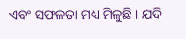ଏବଂ ସଫଳତା ମଧ୍ୟ ମିଳୁଛି । ଯଦି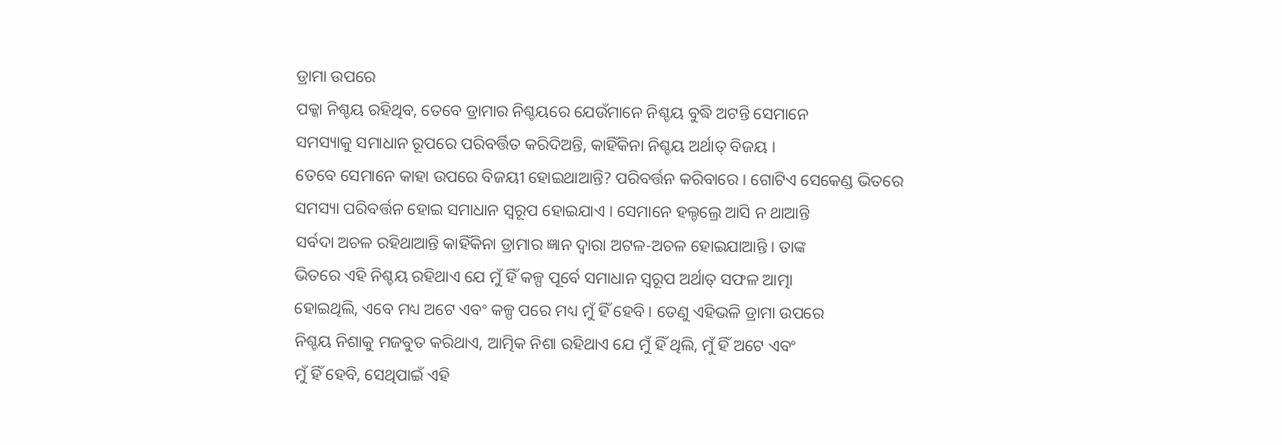ଡ୍ରାମା ଉପରେ
ପକ୍କା ନିଶ୍ଚୟ ରହିଥିବ, ତେବେ ଡ୍ରାମାର ନିଶ୍ଚୟରେ ଯେଉଁମାନେ ନିଶ୍ଚୟ ବୁଦ୍ଧି ଅଟନ୍ତି ସେମାନେ
ସମସ୍ୟାକୁ ସମାଧାନ ରୂପରେ ପରିବର୍ତ୍ତିତ କରିଦିଅନ୍ତି, କାହିଁକିନା ନିଶ୍ଚୟ ଅର୍ଥାତ୍ ବିଜୟ ।
ତେବେ ସେମାନେ କାହା ଉପରେ ବିଜୟୀ ହୋଇଥାଆନ୍ତି? ପରିବର୍ତ୍ତନ କରିବାରେ । ଗୋଟିଏ ସେକେଣ୍ଡ ଭିତରେ
ସମସ୍ୟା ପରିବର୍ତ୍ତନ ହୋଇ ସମାଧାନ ସ୍ୱରୂପ ହୋଇଯାଏ । ସେମାନେ ହଲ୍ଚଲ୍ରେ ଆସି ନ ଥାଆନ୍ତି
ସର୍ବଦା ଅଚଳ ରହିଥାଆନ୍ତି କାହିଁକିନା ଡ୍ରାମାର ଜ୍ଞାନ ଦ୍ୱାରା ଅଟଳ-ଅଚଳ ହୋଇଯାଆନ୍ତି । ତାଙ୍କ
ଭିତରେ ଏହି ନିଶ୍ଚୟ ରହିଥାଏ ଯେ ମୁଁ ହିଁ କଳ୍ପ ପୂର୍ବେ ସମାଧାନ ସ୍ୱରୂପ ଅର୍ଥାତ୍ ସଫଳ ଆତ୍ମା
ହୋଇଥିଲି, ଏବେ ମଧ୍ୟ ଅଟେ ଏବଂ କଳ୍ପ ପରେ ମଧ୍ୟ ମୁଁ ହିଁ ହେବି । ତେଣୁ ଏହିଭଳି ଡ୍ରାମା ଉପରେ
ନିଶ୍ଚୟ ନିଶାକୁ ମଜବୁତ କରିଥାଏ, ଆତ୍ମିକ ନିଶା ରହିଥାଏ ଯେ ମୁଁ ହିଁ ଥିଲି, ମୁଁ ହିଁ ଅଟେ ଏବଂ
ମୁଁ ହିଁ ହେବି, ସେଥିପାଇଁ ଏହି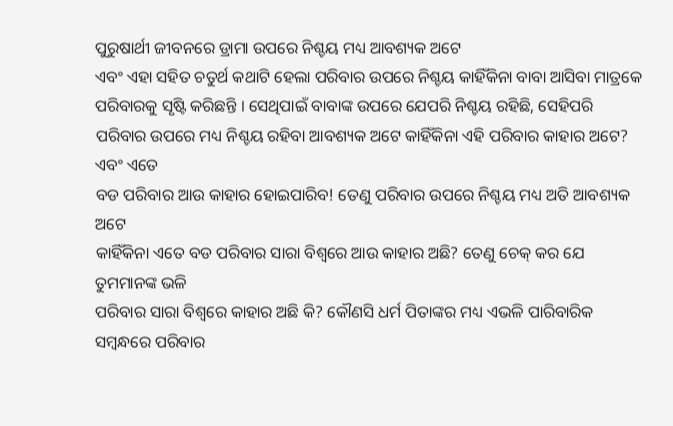ପୁରୁଷାର୍ଥୀ ଜୀବନରେ ଡ୍ରାମା ଉପରେ ନିଶ୍ଚୟ ମଧ୍ୟ ଆବଶ୍ୟକ ଅଟେ
ଏବଂ ଏହା ସହିତ ଚତୁର୍ଥ କଥାଟି ହେଲା ପରିବାର ଉପରେ ନିଶ୍ଚୟ କାହିଁକିନା ବାବା ଆସିବା ମାତ୍ରକେ
ପରିବାରକୁ ସୃଷ୍ଟି କରିଛନ୍ତି । ସେଥିପାଇଁ ବାବାଙ୍କ ଉପରେ ଯେପରି ନିଶ୍ଚୟ ରହିଛି, ସେହିପରି
ପରିବାର ଉପରେ ମଧ୍ୟ ନିଶ୍ଚୟ ରହିବା ଆବଶ୍ୟକ ଅଟେ କାହିଁକିନା ଏହି ପରିବାର କାହାର ଅଟେ? ଏବଂ ଏତେ
ବଡ ପରିବାର ଆଉ କାହାର ହୋଇପାରିବ! ତେଣୁ ପରିବାର ଉପରେ ନିଶ୍ଚୟ ମଧ୍ୟ ଅତି ଆବଶ୍ୟକ ଅଟେ
କାହିଁକିନା ଏତେ ବଡ ପରିବାର ସାରା ବିଶ୍ୱରେ ଆଉ କାହାର ଅଛି? ତେଣୁ ଚେକ୍ କର ଯେ ତୁମମାନଙ୍କ ଭଳି
ପରିବାର ସାରା ବିଶ୍ୱରେ କାହାର ଅଛି କି? କୌଣସି ଧର୍ମ ପିତାଙ୍କର ମଧ୍ୟ ଏଭଳି ପାରିବାରିକ
ସମ୍ବନ୍ଧରେ ପରିବାର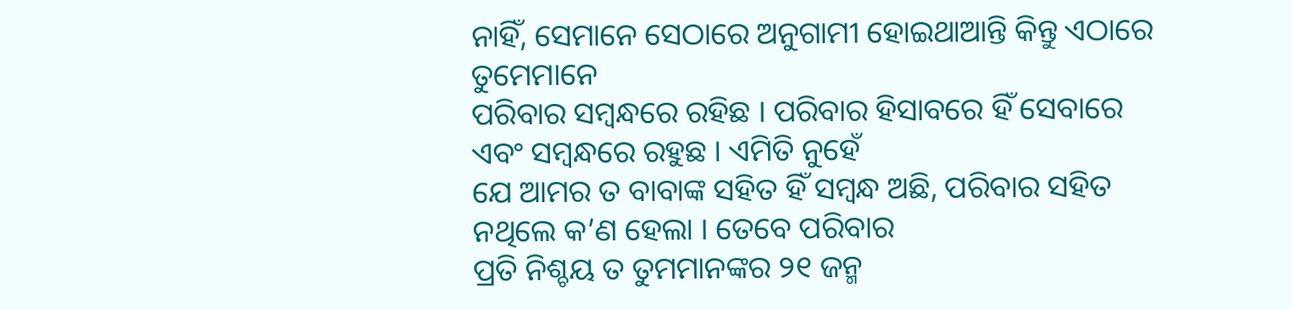ନାହିଁ, ସେମାନେ ସେଠାରେ ଅନୁଗାମୀ ହୋଇଥାଆନ୍ତି କିନ୍ତୁ ଏଠାରେ ତୁମେମାନେ
ପରିବାର ସମ୍ବନ୍ଧରେ ରହିଛ । ପରିବାର ହିସାବରେ ହିଁ ସେବାରେ ଏବଂ ସମ୍ବନ୍ଧରେ ରହୁଛ । ଏମିତି ନୁହେଁ
ଯେ ଆମର ତ ବାବାଙ୍କ ସହିତ ହିଁ ସମ୍ବନ୍ଧ ଅଛି, ପରିବାର ସହିତ ନଥିଲେ କ’ଣ ହେଲା । ତେବେ ପରିବାର
ପ୍ରତି ନିଶ୍ଚୟ ତ ତୁମମାନଙ୍କର ୨୧ ଜନ୍ମ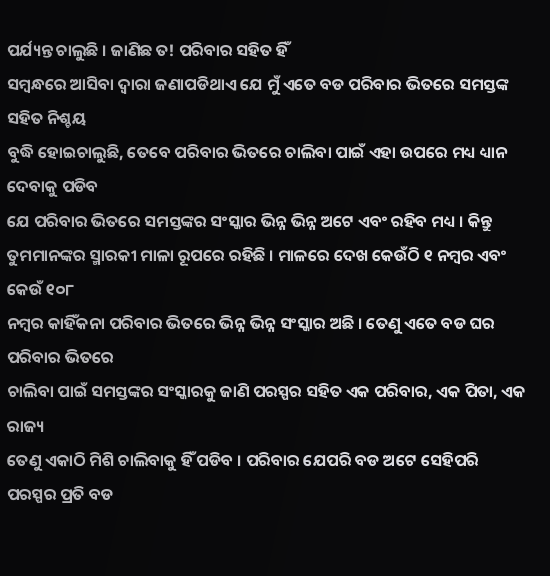ପର୍ଯ୍ୟନ୍ତ ଚାଲୁଛି । ଜାଣିଛ ତ! ପରିବାର ସହିତ ହିଁ
ସମ୍ବନ୍ଧରେ ଆସିବା ଦ୍ୱାରା ଜଣାପଡିଥାଏ ଯେ ମୁଁ ଏତେ ବଡ ପରିବାର ଭିତରେ ସମସ୍ତଙ୍କ ସହିତ ନିଶ୍ଚୟ
ବୁଦ୍ଧି ହୋଇଚାଲୁଛି, ତେବେ ପରିବାର ଭିତରେ ଚାଲିବା ପାଇଁ ଏହା ଉପରେ ମଧ୍ୟ ଧ୍ୟାନ ଦେବାକୁ ପଡିବ
ଯେ ପରିବାର ଭିତରେ ସମସ୍ତଙ୍କର ସଂସ୍କାର ଭିନ୍ନ ଭିନ୍ନ ଅଟେ ଏବଂ ରହିବ ମଧ୍ୟ । କିନ୍ତୁ
ତୁମମାନଙ୍କର ସ୍ମାରକୀ ମାଳା ରୂପରେ ରହିଛି । ମାଳରେ ଦେଖ କେଉଁଠି ୧ ନମ୍ବର ଏବଂ କେଉଁ ୧୦୮
ନମ୍ବର କାହିଁକନା ପରିବାର ଭିତରେ ଭିନ୍ନ ଭିନ୍ନ ସଂସ୍କାର ଅଛି । ତେଣୁ ଏତେ ବଡ ଘର ପରିବାର ଭିତରେ
ଚାଲିବା ପାଇଁ ସମସ୍ତଙ୍କର ସଂସ୍କାରକୁ ଜାଣି ପରସ୍ପର ସହିତ ଏକ ପରିବାର, ଏକ ପିତା, ଏକ ରାଜ୍ୟ
ତେଣୁ ଏକାଠି ମିଶି ଚାଲିବାକୁ ହିଁ ପଡିବ । ପରିବାର ଯେପରି ବଡ ଅଟେ ସେହିପରି ପରସ୍ପର ପ୍ରତି ବଡ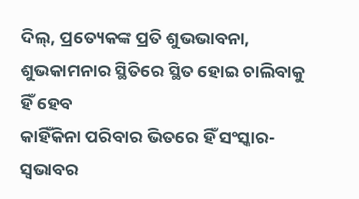ଦିଲ୍, ପ୍ରତ୍ୟେକଙ୍କ ପ୍ରତି ଶୁଭଭାବନା, ଶୁଭକାମନାର ସ୍ଥିତିରେ ସ୍ଥିତ ହୋଇ ଚାଲିବାକୁ ହିଁ ହେବ
କାହିଁକିନା ପରିବାର ଭିତରେ ହିଁ ସଂସ୍କାର-ସ୍ୱଭାବର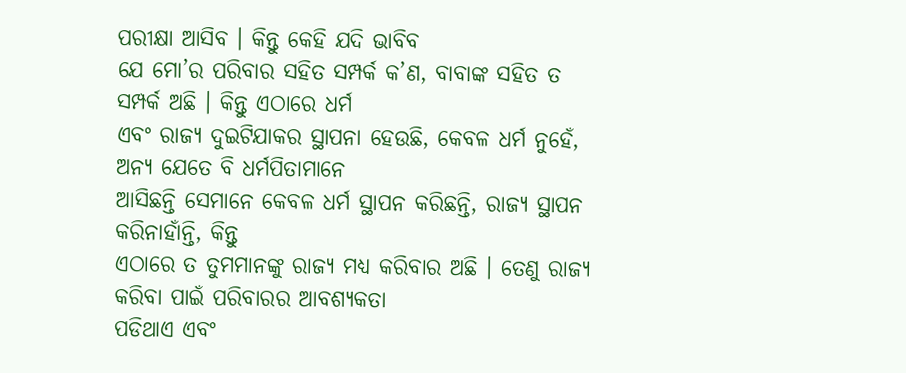ପରୀକ୍ଷା ଆସିବ । କିନ୍ତୁ କେହି ଯଦି ଭାବିବ
ଯେ ମୋ’ର ପରିବାର ସହିତ ସମ୍ପର୍କ କ’ଣ, ବାବାଙ୍କ ସହିତ ତ ସମ୍ପର୍କ ଅଛି । କିନ୍ତୁ ଏଠାରେ ଧର୍ମ
ଏବଂ ରାଜ୍ୟ ଦୁଇଟିଯାକର ସ୍ଥାପନା ହେଉଛି, କେବଳ ଧର୍ମ ନୁହେଁ, ଅନ୍ୟ ଯେତେ ବି ଧର୍ମପିତାମାନେ
ଆସିଛନ୍ତି ସେମାନେ କେବଳ ଧର୍ମ ସ୍ଥାପନ କରିଛନ୍ତି, ରାଜ୍ୟ ସ୍ଥାପନ କରିନାହାଁନ୍ତି, କିନ୍ତୁ
ଏଠାରେ ତ ତୁମମାନଙ୍କୁ ରାଜ୍ୟ ମଧ୍ୟ କରିବାର ଅଛି । ତେଣୁ ରାଜ୍ୟ କରିବା ପାଇଁ ପରିବାରର ଆବଶ୍ୟକତା
ପଡିଥାଏ ଏବଂ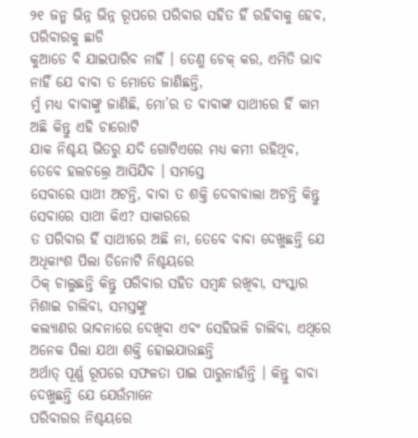୨୧ ଜନ୍ମ ଭିନ୍ନ ଭିନ୍ନ ରୂପରେ ପରିବାର ସହିତ ହିଁ ରହିବାକୁ ହେବ, ପରିବାରକୁ ଛାଡି
କୁଆଡେ ବି ଯାଇପାରିବ ନାହିଁ । ତେଣୁ ଚେକ୍ କର, ଏମିତି ଭାବ ନାହିଁ ଯେ ବାବା ତ ମୋତେ ଜାଣିଛନ୍ତି,
ମୁଁ ମଧ୍ୟ ବାବାଙ୍କୁ ଜାଣିଛି, ମୋ’ର ତ ବାବାଙ୍କ ସାଥୀରେ ହିଁ କାମ ଅଛି କିନ୍ତୁ ଏହି ଚାରୋଟି
ଯାକ ନିଶ୍ଚୟ ଭିତରୁ ଯଦି ଗୋଟିଏରେ ମଧ୍ୟ କମୀ ରହିଥିବ, ତେବେ ହଲଚଲ୍ରେ ଆସିଯିବ । ସମସ୍ତେ
ସେବାରେ ସାଥୀ ଅଟନ୍ତି, ବାବା ତ ଶକ୍ତି ଦେବାବାଲା ଅଟନ୍ତି କିନ୍ତୁ ସେବାରେ ସାଥୀ କିଏ? ସାକାରରେ
ତ ପରିବାର ହିଁ ସାଥୀରେ ଅଛି ନା, ତେବେ ବାବା ଦେଖୁଛନ୍ତି ଯେ ଅଧିକାଂଶ ପିଲା ତିନୋଟି ନିଶ୍ଚୟରେ
ଠିକ୍ ଚାଲୁଛନ୍ତି କିନ୍ତୁ ପରିବାର ସହିତ ସମ୍ବନ୍ଧ ରଖିବା, ସଂସ୍କାର ମିଶାଇ ଚାଲିବା, ସମସ୍ତଙ୍କୁ
କଲ୍ୟାଣର ଭାବନାରେ ଦେଖିବା ଏବଂ ସେହିଭଳି ଚାଲିବା, ଏଥିରେ ଅନେକ ପିଲା ଯଥା ଶକ୍ତି ହୋଇଯାଉଛନ୍ତି
ଅର୍ଥାତ୍ ପୂର୍ଣ୍ଣ ରୂପରେ ସଫଳତା ପାଇ ପାରୁନାହାଁନ୍ତି । କିନ୍ତୁ ବାବା ଦେଖୁଛନ୍ତି ଯେ ଯେଉଁମାନେ
ପରିବାରର ନିଶ୍ଚୟରେ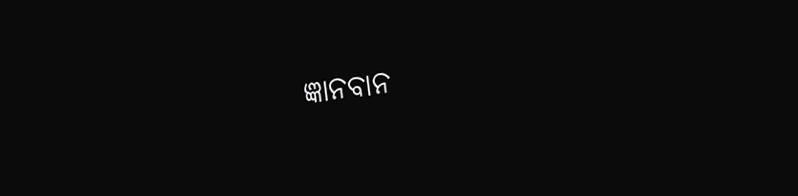ଜ୍ଞାନବାନ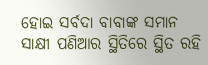ହୋଇ ସର୍ବଦା ବାବାଙ୍କ ସମାନ ସାକ୍ଷୀ ପଣିଆର ସ୍ଥିତିରେ ସ୍ଥିତ ରହି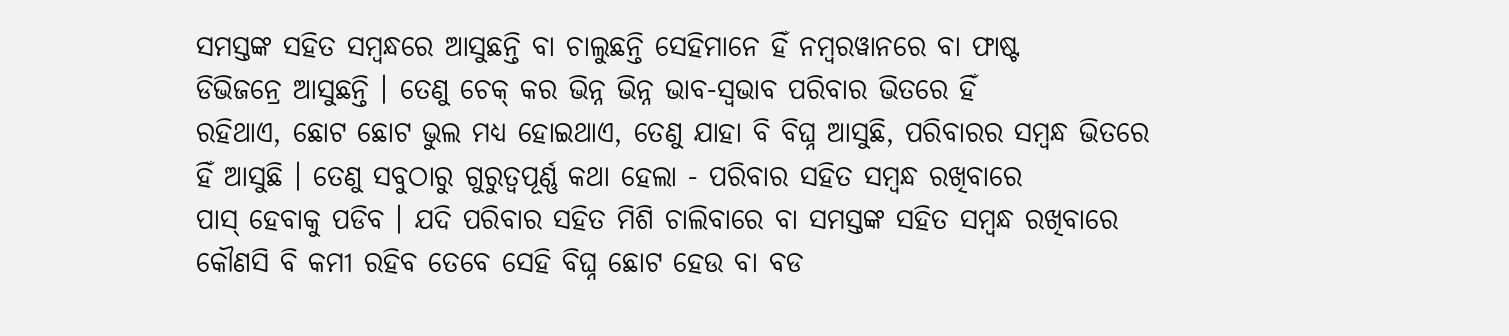ସମସ୍ତଙ୍କ ସହିତ ସମ୍ବନ୍ଧରେ ଆସୁଛନ୍ତି ବା ଚାଲୁଛନ୍ତି ସେହିମାନେ ହିଁ ନମ୍ବରୱାନରେ ବା ଫାଷ୍ଟ
ଡିଭିଜନ୍ରେ ଆସୁଛନ୍ତି । ତେଣୁ ଚେକ୍ କର ଭିନ୍ନ ଭିନ୍ନ ଭାବ-ସ୍ୱଭାବ ପରିବାର ଭିତରେ ହିଁ
ରହିଥାଏ, ଛୋଟ ଛୋଟ ଭୁଲ ମଧ୍ୟ ହୋଇଥାଏ, ତେଣୁ ଯାହା ବି ବିଘ୍ନ ଆସୁଛି, ପରିବାରର ସମ୍ବନ୍ଧ ଭିତରେ
ହିଁ ଆସୁଛି । ତେଣୁ ସବୁଠାରୁ ଗୁରୁତ୍ୱପୂର୍ଣ୍ଣ କଥା ହେଲା - ପରିବାର ସହିତ ସମ୍ବନ୍ଧ ରଖିବାରେ
ପାସ୍ ହେବାକୁ ପଡିବ । ଯଦି ପରିବାର ସହିତ ମିଶି ଚାଲିବାରେ ବା ସମସ୍ତଙ୍କ ସହିତ ସମ୍ବନ୍ଧ ରଖିବାରେ
କୌଣସି ବି କମୀ ରହିବ ତେବେ ସେହି ବିଘ୍ନ ଛୋଟ ହେଉ ବା ବଡ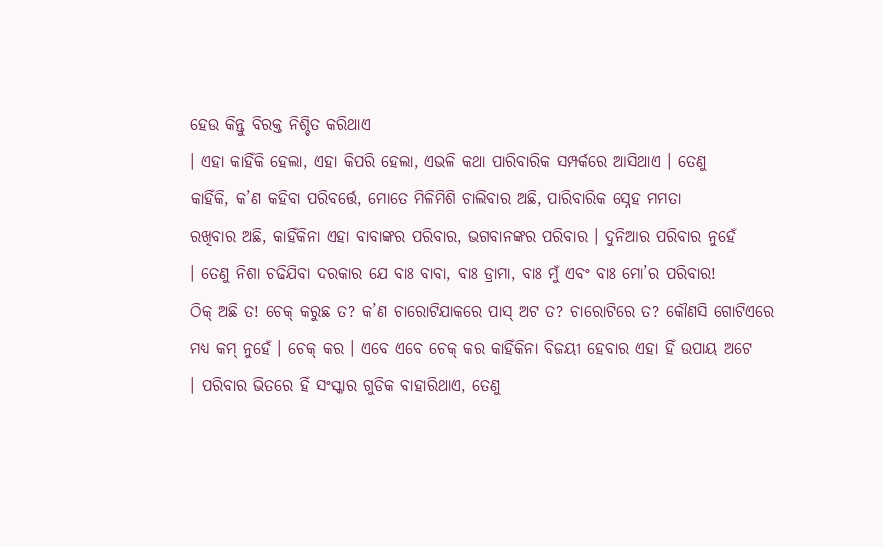ହେଉ କିନ୍ତୁ ବିରକ୍ତ ନିଶ୍ଚିତ କରିଥାଏ
। ଏହା କାହିଁକି ହେଲା, ଏହା କିପରି ହେଲା, ଏଭଳି କଥା ପାରିବାରିକ ସମ୍ପର୍କରେ ଆସିଥାଏ । ତେଣୁ
କାହିଁକି, କ’ଣ କହିବା ପରିବର୍ତ୍ତେ, ମୋତେ ମିଳିମିଶି ଚାଲିବାର ଅଛି, ପାରିବାରିକ ସ୍ନେହ ମମତା
ରଖିବାର ଅଛି, କାହିଁକିନା ଏହା ବାବାଙ୍କର ପରିବାର, ଭଗବାନଙ୍କର ପରିବାର । ଦୁନିଆର ପରିବାର ନୁହେଁ
। ତେଣୁ ନିଶା ଚଢିଯିବା ଦରକାର ଯେ ବାଃ ବାବା, ବାଃ ଡ୍ରାମା, ବାଃ ମୁଁ ଏବଂ ବାଃ ମୋ’ର ପରିବାର!
ଠିକ୍ ଅଛି ତ! ଚେକ୍ କରୁଛ ତ? କ’ଣ ଚାରୋଟିଯାକରେ ପାସ୍ ଅଟ ତ? ଚାରୋଟିରେ ତ? କୌଣସି ଗୋଟିଏରେ
ମଧ୍ୟ କମ୍ ନୁହେଁ । ଚେକ୍ କର । ଏବେ ଏବେ ଚେକ୍ କର କାହିଁକିନା ବିଜୟୀ ହେବାର ଏହା ହିଁ ଉପାୟ ଅଟେ
। ପରିବାର ଭିତରେ ହିଁ ସଂସ୍କାର ଗୁଡିକ ବାହାରିଥାଏ, ତେଣୁ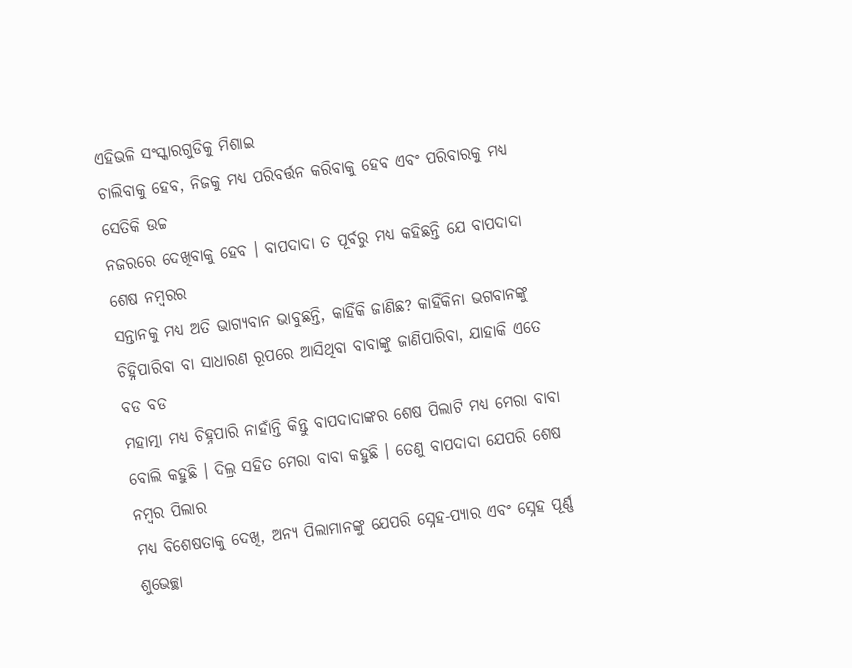ଏହିଭଳି ସଂସ୍କାରଗୁଡିକୁ ମିଶାଇ
ଚାଲିବାକୁ ହେବ, ନିଜକୁ ମଧ୍ୟ ପରିବର୍ତ୍ତନ କରିବାକୁ ହେବ ଏବଂ ପରିବାରକୁ ମଧ୍ୟ ସେତିକି ଉଚ୍ଚ
ନଜରରେ ଦେଖିବାକୁ ହେବ । ବାପଦାଦା ତ ପୂର୍ବରୁ ମଧ୍ୟ କହିଛନ୍ତି ଯେ ବାପଦାଦା ଶେଷ ନମ୍ବରର
ସନ୍ତାନକୁ ମଧ୍ୟ ଅତି ଭାଗ୍ୟବାନ ଭାବୁଛନ୍ତି, କାହିଁକି ଜାଣିଛ? କାହିଁକିନା ଭଗବାନଙ୍କୁ
ଚିହ୍ନିପାରିବା ବା ସାଧାରଣ ରୂପରେ ଆସିଥିବା ବାବାଙ୍କୁ ଜାଣିପାରିବା, ଯାହାକି ଏତେ ବଡ ବଡ
ମହାତ୍ମା ମଧ୍ୟ ଚିହ୍ନପାରି ନାହାଁନ୍ତି କିନ୍ତୁ ବାପଦାଦାଙ୍କର ଶେଷ ପିଲାଟି ମଧ୍ୟ ମେରା ବାବା
ବୋଲି କହୁଛି । ଦିଲ୍ର ସହିତ ମେରା ବାବା କହୁଛି । ତେଣୁ ବାପଦାଦା ଯେପରି ଶେଷ ନମ୍ବର ପିଲାର
ମଧ୍ୟ ବିଶେଷତାକୁ ଦେଖି, ଅନ୍ୟ ପିଲାମାନଙ୍କୁ ଯେପରି ସ୍ନେହ-ପ୍ୟାର ଏବଂ ସ୍ନେହ ପୂର୍ଣ୍ଣ
ଶୁଭେଚ୍ଛା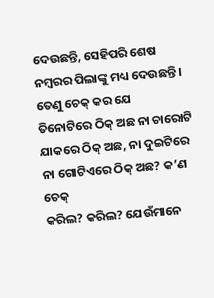ଦେଉଛନ୍ତି, ସେହିପରି ଶେଷ ନମ୍ବରର ପିଲାଙ୍କୁ ମଧ୍ୟ ଦେଉଛନ୍ତି । ତେଣୁ ଚେକ୍ କର ଯେ
ତିନୋଟିରେ ଠିକ୍ ଅଛ ନା ଚାରୋଟି ଯାକରେ ଠିକ୍ ଅଛ, ନା ଦୁଇଟିରେ ନା ଗୋଟିଏରେ ଠିକ୍ ଅଛ? କ’ଣ ଚେକ୍
କରିଲ? କରିଲ? ଯେଉଁମାନେ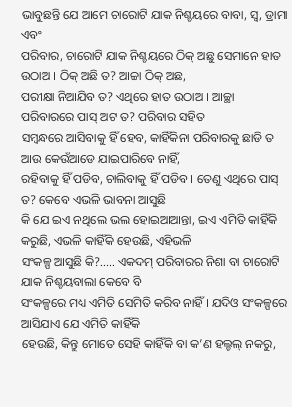ଭାବୁଛନ୍ତି ଯେ ଆମେ ଚାରୋଟି ଯାକ ନିଶ୍ଚୟରେ ବାବା, ସ୍ୱ, ଡ୍ରାମା ଏବଂ
ପରିବାର, ଚାରୋଟି ଯାକ ନିଶ୍ଚୟରେ ଠିକ୍ ଅଛୁ ସେମାନେ ହାତ ଉଠାଅ । ଠିକ୍ ଅଛି ତ? ଆଚ୍ଚା ଠିକ୍ ଅଛ,
ପରୀକ୍ଷା ନିଆଯିବ ତ? ଏଥିରେ ହାତ ଉଠାଅ । ଆଚ୍ଛା ପରିବାରରେ ପାସ୍ ଅଟ ତ? ପରିବାର ସହିତ
ସମ୍ବନ୍ଧରେ ଆସିବାକୁ ହିଁ ହେବ, କାହିଁକିନା ପରିବାରକୁ ଛାଡି ତ ଆଉ କେଉଁଆଡେ ଯାଇପାରିବେ ନାହିଁ,
ରହିବାକୁ ହିଁ ପଡିବ, ଚାଲିବାକୁ ହିଁ ପଡିବ । ତେଣୁ ଏଥିରେ ପାସ୍ ତ? କେବେ ଏଭଳି ଭାବନା ଆସୁଛି
କି ଯେ ଇଏ ନଥିଲେ ଭଲ ହୋଇଆଆନ୍ତା, ଇଏ ଏମିତି କାହିଁକି କରୁଛି, ଏଭଳି କାହିଁକି ହେଉଛି, ଏହିଭଳି
ସଂକଳ୍ପ ଆସୁଛି କି?..... ଏକଦମ୍ ପରିବାରର ନିଶା ବା ଚାରୋଟି ଯାକ ନିଶ୍ଚୟବାଲା କେବେ ବି
ସଂକଳ୍ପରେ ମଧ୍ୟ ଏମିତି ସେମିତି କରିବ ନାହିଁ । ଯଦିଓ ସଂକଳ୍ପରେ ଆସିଯାଏ ଯେ ଏମିତି କାହିଁକି
ହେଉଛି, କିନ୍ତୁ ମୋତେ ସେହି କାହିଁକି ବା କ’ଣ ହଲ୍ଚଲ୍ ନକରୁ,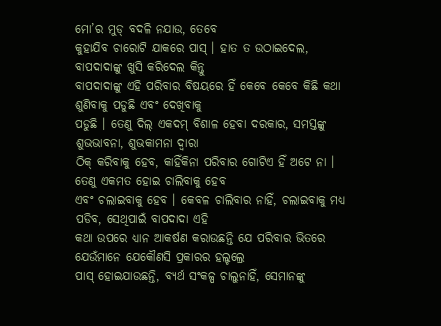ମୋ’ର ମୁଡ୍ ବଦଳି ନଯାଉ, ତେବେ
କୁହାଯିବ ଚାରୋଟି ଯାକରେ ପାସ୍ । ହାତ ତ ଉଠାଇଦେଲ, ବାପଦାଦାଙ୍କୁ ଖୁସି କରିଦେଲ କିନ୍ତୁ
ବାପଦାଦାଙ୍କୁ ଏହି ପରିବାର ବିଷୟରେ ହିଁ କେବେ କେବେ କିଛି କଥା ଶୁଣିବାକୁ ପଡୁଛି ଏବଂ ଦେଖିବାକୁ
ପଡୁଛି । ତେଣୁ ଦିଲ୍ ଏକଦମ୍ ବିଶାଳ ହେବା ଦରକାର, ସମସ୍ତଙ୍କୁ ଶୁଭଭାବନା, ଶୁଭକାମନା ଦ୍ୱାରା
ଠିକ୍ କରିବାକୁ ହେବ, କାହିଁକିନା ପରିବାର ଗୋଟିଏ ହିଁ ଅଟେ ନା । ତେଣୁ ଏକମତ ହୋଇ ଚାଲିବାକୁ ହେବ
ଏବଂ ଚଲାଇବାକୁ ହେବ । କେବଳ ଚାଲିବାର ନାହିଁ, ଚଲାଇବାକୁ ମଧ୍ୟ ପଡିବ, ସେଥିପାଇଁ ବାପଦାଦା ଏହି
କଥା ଉପରେ ଧ୍ୟାନ ଆକର୍ଷଣ କରାଉଛନ୍ତି ଯେ ପରିବାର ଭିତରେ ଯେଉଁମାନେ ଯେକୌଣସି ପ୍ରକାରର ହଲ୍ଚଲ୍ରେ
ପାସ୍ ହୋଇଯାଉଛନ୍ତି, ବ୍ୟର୍ଥ ସଂକଳ୍ପ ଚାଲୁନାହିଁ, ସେମାନଙ୍କୁ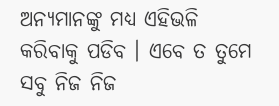ଅନ୍ୟମାନଙ୍କୁ ମଧ୍ୟ ଏହିଭଳି
କରିବାକୁ ପଡିବ । ଏବେ ତ ତୁମେ ସବୁ ନିଜ ନିଜ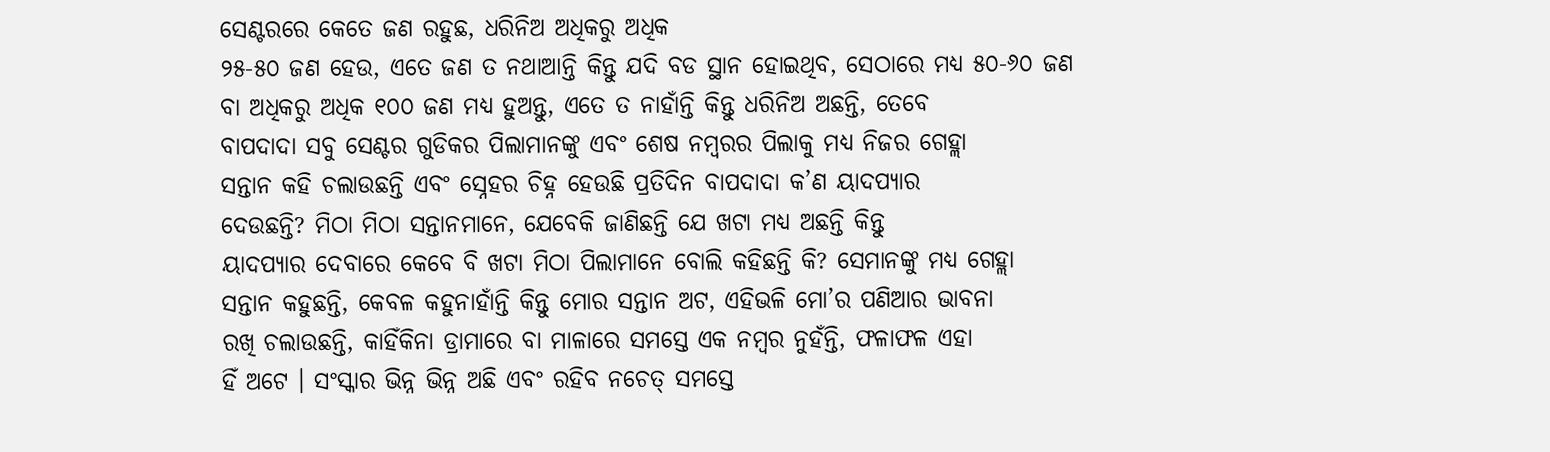ସେଣ୍ଟରରେ କେତେ ଜଣ ରହୁଛ, ଧରିନିଅ ଅଧିକରୁ ଅଧିକ
୨୫-୫୦ ଜଣ ହେଉ, ଏତେ ଜଣ ତ ନଥାଆନ୍ତି କିନ୍ତୁ ଯଦି ବଡ ସ୍ଥାନ ହୋଇଥିବ, ସେଠାରେ ମଧ୍ୟ ୫୦-୬୦ ଜଣ
ବା ଅଧିକରୁ ଅଧିକ ୧୦୦ ଜଣ ମଧ୍ୟ ହୁଅନ୍ତୁ, ଏତେ ତ ନାହାଁନ୍ତି କିନ୍ତୁ ଧରିନିଅ ଅଛନ୍ତି, ତେବେ
ବାପଦାଦା ସବୁ ସେଣ୍ଟର ଗୁଡିକର ପିଲାମାନଙ୍କୁ ଏବଂ ଶେଷ ନମ୍ବରର ପିଲାକୁ ମଧ୍ୟ ନିଜର ଗେହ୍ଲା
ସନ୍ତାନ କହି ଚଲାଉଛନ୍ତି ଏବଂ ସ୍ନେହର ଚିହ୍ନ ହେଉଛି ପ୍ରତିଦିନ ବାପଦାଦା କ’ଣ ୟାଦପ୍ୟାର
ଦେଉଛନ୍ତି? ମିଠା ମିଠା ସନ୍ତାନମାନେ, ଯେବେକି ଜାଣିଛନ୍ତି ଯେ ଖଟା ମଧ୍ୟ ଅଛନ୍ତି କିନ୍ତୁ
ୟାଦପ୍ୟାର ଦେବାରେ କେବେ ବି ଖଟା ମିଠା ପିଲାମାନେ ବୋଲି କହିଛନ୍ତି କି? ସେମାନଙ୍କୁ ମଧ୍ୟ ଗେହ୍ଲା
ସନ୍ତାନ କହୁଛନ୍ତି, କେବଳ କହୁନାହାଁନ୍ତି କିନ୍ତୁ ମୋର ସନ୍ତାନ ଅଟ, ଏହିଭଳି ମୋ’ର ପଣିଆର ଭାବନା
ରଖି ଚଲାଉଛନ୍ତି, କାହିଁକିନା ଡ୍ରାମାରେ ବା ମାଳାରେ ସମସ୍ତେ ଏକ ନମ୍ବର ନୁହଁନ୍ତି, ଫଳାଫଳ ଏହା
ହିଁ ଅଟେ । ସଂସ୍କାର ଭିନ୍ନ ଭିନ୍ନ ଅଛି ଏବଂ ରହିବ ନଚେତ୍ ସମସ୍ତେ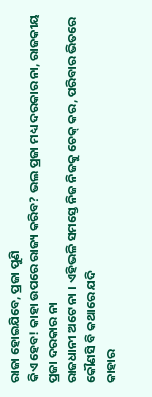ରାଜା ହୋଇଯିବେ, ପ୍ରଜା ପୁଣି
କିଏ ହେବ! କାହା ଉପରେ ରାଜ୍ୟ କରିବ? ଭଲ ପ୍ରଜା ମଧ୍ୟ ଦରକାର ନା, ରାଜକୀୟ ପ୍ରଜା ଦରକାର ନା
ରାଜଧାନୀ ଅଟେ ନା । ଏହିଭଳି ସମସ୍ତେ ନିଜ ନିଜକୁ ଚେକ୍ କର, ପରିବାର ଭିତରେ କୌଣସି ବି କଥାରେ ଯଦି
କାହାର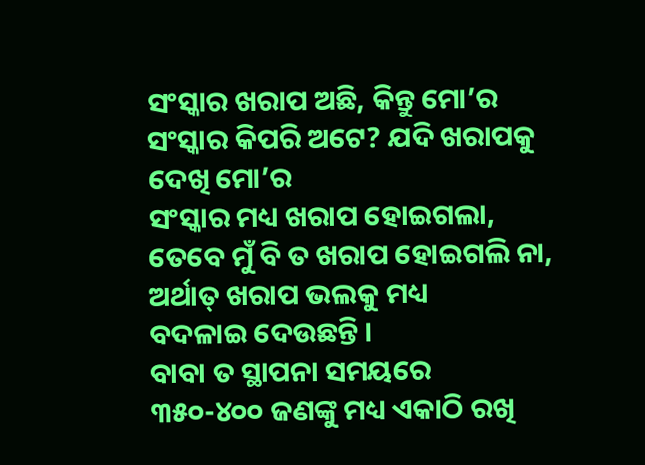ସଂସ୍କାର ଖରାପ ଅଛି, କିନ୍ତୁ ମୋ’ର ସଂସ୍କାର କିପରି ଅଟେ? ଯଦି ଖରାପକୁ ଦେଖି ମୋ’ର
ସଂସ୍କାର ମଧ୍ୟ ଖରାପ ହୋଇଗଲା, ତେବେ ମୁଁ ବି ତ ଖରାପ ହୋଇଗଲି ନା, ଅର୍ଥାତ୍ ଖରାପ ଭଲକୁ ମଧ୍ୟ
ବଦଳାଇ ଦେଉଛନ୍ତି ।
ବାବା ତ ସ୍ଥାପନା ସମୟରେ
୩୫୦-୪୦୦ ଜଣଙ୍କୁ ମଧ୍ୟ ଏକାଠି ରଖି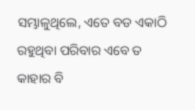ସମ୍ଭାଳୁଥିଲେ, ଏତେ ବଡ ଏକାଠି ରହୁଥିବା ପରିବାର ଏବେ ତ
କାହାର ବି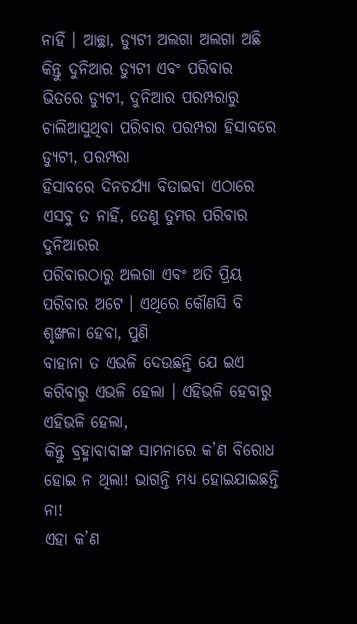ନାହିଁ । ଆଚ୍ଛା, ଡ୍ୟୁଟୀ ଅଲଗା ଅଲଗା ଅଛି କିନ୍ତୁ ଦୁନିଆର ଡ୍ୟୁଟୀ ଏବଂ ପରିବାର
ଭିତରେ ଡ୍ୟୁଟୀ, ଦୁନିଆର ପରମ୍ପରାରୁ ଚାଲିଆସୁଥିବା ପରିବାର ପରମ୍ପରା ହିସାବରେ ଡ୍ୟୁଟୀ, ପରମ୍ପରା
ହିସାବରେ ଦିନଚର୍ଯ୍ୟା ବିତାଇବା ଏଠାରେ ଏସବୁ ତ ନାହିଁ, ତେଣୁ ତୁମର ପରିବାର ଦୁନିଆରର
ପରିବାରଠାରୁ ଅଲଗା ଏବଂ ଅତି ପ୍ରିୟ ପରିବାର ଅଟେ । ଏଥିରେ କୌଣସି ବି ଶୃଙ୍ଖଳା ହେବା, ପୁଣି
ବାହାନା ତ ଏଭଳି ଦେଉଛନ୍ତି ଯେ ଇଏ କରିବାରୁ ଏଭଳି ହେଲା । ଏହିଭଳି ହେବାରୁ ଏହିଭଳି ହେଲା,
କିନ୍ତୁ ବ୍ରହ୍ମାବାବାଙ୍କ ସାମନାରେ କ’ଣ ବିରୋଧ ହୋଇ ନ ଥିଲା! ଭାଗନ୍ତି ମଧ୍ୟ ହୋଇଯାଇଛନ୍ତି ନା!
ଏହା କ’ଣ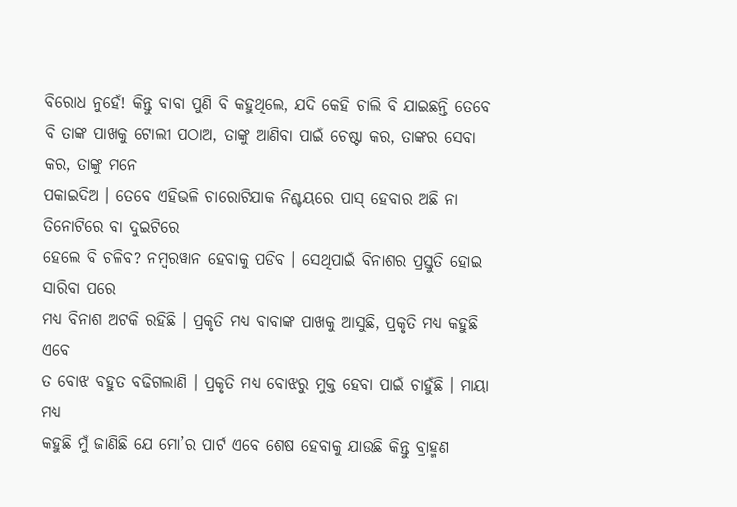ବିରୋଧ ନୁହେଁ! କିନ୍ତୁ ବାବା ପୁଣି ବି କହୁଥିଲେ, ଯଦି କେହି ଚାଲି ବି ଯାଇଛନ୍ତି ତେବେ
ବି ତାଙ୍କ ପାଖକୁ ଟୋଲୀ ପଠାଅ, ତାଙ୍କୁ ଆଣିବା ପାଇଁ ଚେଷ୍ଟା କର, ତାଙ୍କର ସେବା କର, ତାଙ୍କୁ ମନେ
ପକାଇଦିଅ । ତେବେ ଏହିଭଳି ଚାରୋଟିଯାକ ନିଶ୍ଚୟରେ ପାସ୍ ହେବାର ଅଛି ନା ତିନୋଟିରେ ବା ଦୁଇଟିରେ
ହେଲେ ବି ଚଳିବ? ନମ୍ବରୱାନ ହେବାକୁ ପଡିବ । ସେଥିପାଇଁ ବିନାଶର ପ୍ରସ୍ତୁତି ହୋଇ ସାରିବା ପରେ
ମଧ୍ୟ ବିନାଶ ଅଟକି ରହିଛି । ପ୍ରକୃତି ମଧ୍ୟ ବାବାଙ୍କ ପାଖକୁ ଆସୁଛି, ପ୍ରକୃତି ମଧ୍ୟ କହୁଛି ଏବେ
ତ ବୋଝ ବହୁତ ବଢିଗଲାଣି । ପ୍ରକୃତି ମଧ୍ୟ ବୋଝରୁ ମୁକ୍ତ ହେବା ପାଇଁ ଚାହୁଁଛି । ମାୟା ମଧ୍ୟ
କହୁଛି ମୁଁ ଜାଣିଛି ଯେ ମୋ’ର ପାର୍ଟ ଏବେ ଶେଷ ହେବାକୁ ଯାଉଛି କିନ୍ତୁ ବ୍ରାହ୍ମଣ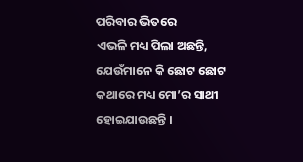ପରିବାର ଭିତରେ
ଏଭଳି ମଧ୍ୟ ପିଲା ଅଛନ୍ତି, ଯେଉଁମାନେ କି ଛୋଟ ଛୋଟ କଥାରେ ମଧ୍ୟ ମୋ’ର ସାଥୀ ହୋଇଯାଉଛନ୍ତି ।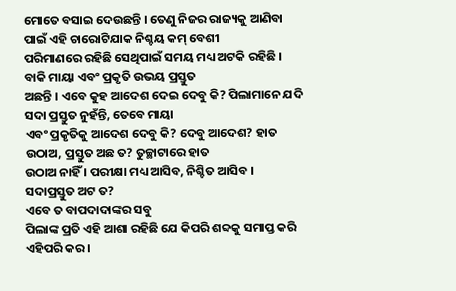ମୋତେ ବସାଇ ଦେଉଛନ୍ତି । ତେଣୁ ନିଜର ରାଜ୍ୟକୁ ଆଣିବା ପାଇଁ ଏହି ଚାରୋଟିଯାକ ନିଶ୍ଚୟ କମ୍ ବେଶୀ
ପରିମାଣରେ ରହିଛି ସେଥିପାଇଁ ସମୟ ମଧ୍ୟ ଅଟକି ରହିଛି । ବାକି ମାୟା ଏବଂ ପ୍ରକୃତି ଉଭୟ ପ୍ରସ୍ତୁତ
ଅଛନ୍ତି । ଏବେ କୁହ ଆଦେଶ ଦେଇ ଦେବୁ କି? ପିଲାମାନେ ଯଦି ସଦା ପ୍ରସ୍ତୁତ ନୁହଁନ୍ତି, ତେବେ ମାୟା
ଏବଂ ପ୍ରକୃତିକୁ ଆଦେଶ ଦେବୁ କି? ଦେବୁ ଆଦେଶ? ହାତ ଉଠାଅ, ପ୍ରସ୍ତୁତ ଅଛ ତ? ତୁଚ୍ଛାଟାରେ ହାତ
ଉଠାଅ ନାହିଁ । ପରୀକ୍ଷା ମଧ୍ୟ ଆସିବ, ନିଶ୍ଚିତ ଆସିବ । ସଦାପ୍ରସ୍ତୁତ ଅଟ ତ?
ଏବେ ତ ବାପଦାଦାଙ୍କର ସବୁ
ପିଲାଙ୍କ ପ୍ରତି ଏହି ଆଶା ରହିଛି ଯେ କିପରି ଶବ୍ଦକୁ ସମାପ୍ତ କରି ଏହିପରି କର ।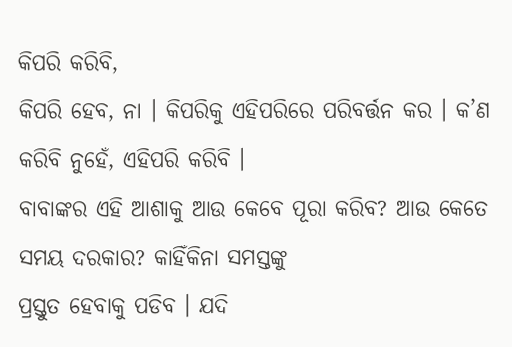କିପରି କରିବି,
କିପରି ହେବ, ନା । କିପରିକୁ ଏହିପରିରେ ପରିବର୍ତ୍ତନ କର । କ’ଣ କରିବି ନୁହେଁ, ଏହିପରି କରିବି ।
ବାବାଙ୍କର ଏହି ଆଶାକୁ ଆଉ କେବେ ପୂରା କରିବ? ଆଉ କେତେ ସମୟ ଦରକାର? କାହିଁକିନା ସମସ୍ତଙ୍କୁ
ପ୍ରସ୍ତୁତ ହେବାକୁ ପଡିବ । ଯଦି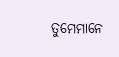ତୁମେମାନେ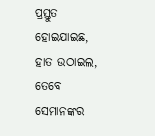ପ୍ରସ୍ତୁତ ହୋଇଯାଇଛ, ହାତ ଉଠାଇଲ, ତେବେ ସେମାନଙ୍କର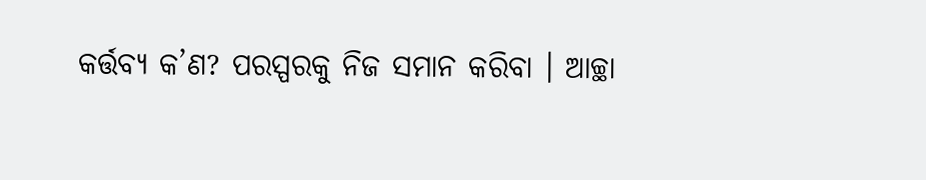କର୍ତ୍ତବ୍ୟ କ’ଣ? ପରସ୍ପରକୁ ନିଜ ସମାନ କରିବା । ଆଚ୍ଛା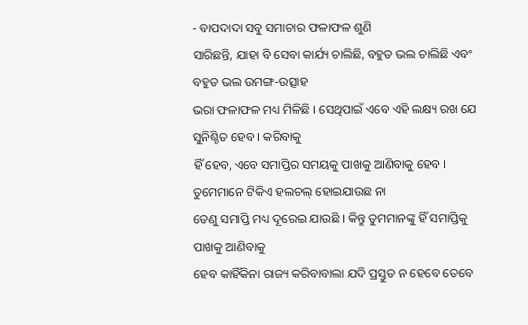- ବାପଦାଦା ସବୁ ସମାଚାର ଫଳାଫଳ ଶୁଣି
ସାରିଛନ୍ତି, ଯାହା ବି ସେବା କାର୍ଯ୍ୟ ଚାଲିଛି, ବହୁତ ଭଲ ଚାଲିଛି ଏବଂ ବହୁତ ଭଲ ଉମଙ୍ଗ-ଉତ୍ସାହ
ଭରା ଫଳାଫଳ ମଧ୍ୟ ମିଳିଛି । ସେଥିପାଇଁ ଏବେ ଏହି ଲକ୍ଷ୍ୟ ରଖ ଯେ ସୁନିଶ୍ଚିତ ହେବ । କରିବାକୁ
ହିଁ ହେବ, ଏବେ ସମାପ୍ତିର ସମୟକୁ ପାଖକୁ ଆଣିବାକୁ ହେବ । ତୁମେମାନେ ଟିକିଏ ହଲଚଲ୍ ହୋଇଯାଉଛ ନା
ତେଣୁ ସମାପ୍ତି ମଧ୍ୟ ଦୂରେଇ ଯାଉଛି । କିନ୍ତୁ ତୁମମାନଙ୍କୁ ହିଁ ସମାପ୍ତିକୁ ପାଖକୁ ଆଣିବାକୁ
ହେବ କାହିଁକିନା ରାଜ୍ୟ କରିବାବାଲା ଯଦି ପ୍ରସ୍ତୁତ ନ ହେବେ ତେବେ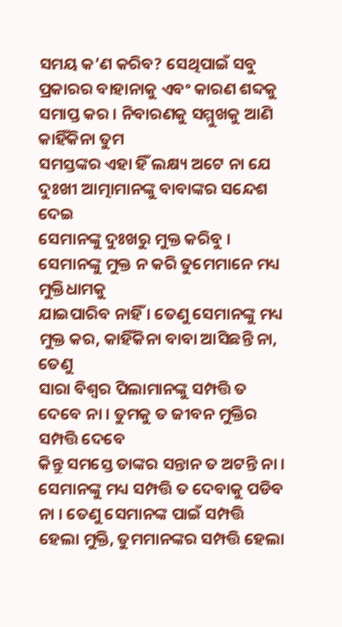ସମୟ କ’ଣ କରିବ? ସେଥିପାଇଁ ସବୁ
ପ୍ରକାରର ବାହାନାକୁ ଏବଂ କାରଣ ଶବ୍ଦକୁ ସମାପ୍ତ କର । ନିବାରଣକୁ ସମ୍ମୁଖକୁ ଆଣି କାହିଁକିନା ତୁମ
ସମସ୍ତଙ୍କର ଏହା ହିଁ ଲକ୍ଷ୍ୟ ଅଟେ ନା ଯେ ଦୁଃଖୀ ଆତ୍ମାମାନଙ୍କୁ ବାବାଙ୍କର ସନ୍ଦେଶ ଦେଇ
ସେମାନଙ୍କୁ ଦୁଃଖରୁ ମୁକ୍ତ କରିବୁ । ସେମାନଙ୍କୁ ମୁକ୍ତ ନ କରି ତୁମେମାନେ ମଧ୍ୟ ମୁକ୍ତିଧାମକୁ
ଯାଇପାରିବ ନାହିଁ । ତେଣୁ ସେମାନଙ୍କୁ ମଧ୍ୟ ମୁକ୍ତ କର, କାହିଁକିନା ବାବା ଆସିଛନ୍ତି ନା, ତେଣୁ
ସାରା ବିଶ୍ୱର ପିଲାମାନଙ୍କୁ ସମ୍ପତ୍ତି ତ ଦେବେ ନା । ତୁମକୁ ତ ଜୀବନ ମୁକ୍ତିର ସମ୍ପତ୍ତି ଦେବେ
କିନ୍ତୁ ସମସ୍ତେ ତାଙ୍କର ସନ୍ତାନ ତ ଅଟନ୍ତି ନା । ସେମାନଙ୍କୁ ମଧ୍ୟ ସମ୍ପତ୍ତି ତ ଦେବାକୁ ପଡିବ
ନା । ତେଣୁ ସେମାନଙ୍କ ପାଇଁ ସମ୍ପତ୍ତି ହେଲା ମୁକ୍ତି, ତୁମମାନଙ୍କର ସମ୍ପତ୍ତି ହେଲା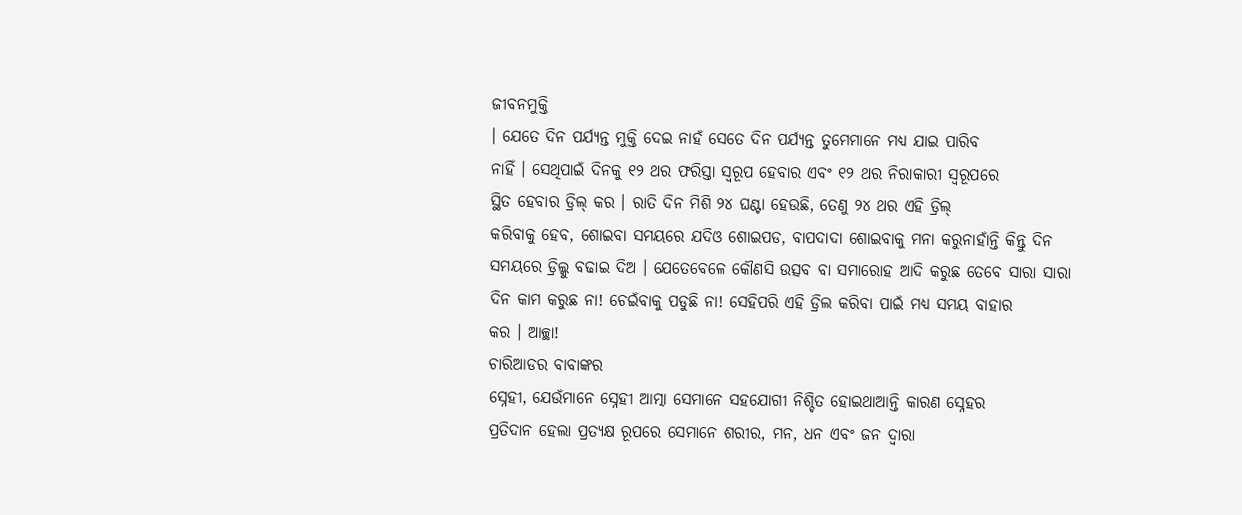ଜୀବନମୁକ୍ତି
। ଯେତେ ଦିନ ପର୍ଯ୍ୟନ୍ତ ମୁକ୍ତି ଦେଇ ନାହଁ ସେତେ ଦିନ ପର୍ଯ୍ୟନ୍ତ ତୁମେମାନେ ମଧ୍ୟ ଯାଇ ପାରିବ
ନାହିଁ । ସେଥିପାଇଁ ଦିନକୁ ୧୨ ଥର ଫରିସ୍ତା ସ୍ୱରୂପ ହେବାର ଏବଂ ୧୨ ଥର ନିରାକାରୀ ସ୍ୱରୂପରେ
ସ୍ଥିତ ହେବାର ଡ୍ରିଲ୍ କର । ରାତି ଦିନ ମିଶି ୨୪ ଘଣ୍ଟା ହେଉଛି, ତେଣୁ ୨୪ ଥର ଏହି ଡ୍ରିଲ୍
କରିବାକୁ ହେବ, ଶୋଇବା ସମୟରେ ଯଦିଓ ଶୋଇପଡ, ବାପଦାଦା ଶୋଇବାକୁ ମନା କରୁନାହାଁନ୍ତି କିନ୍ତୁ ଦିନ
ସମୟରେ ଡ୍ରିଲ୍କୁ ବଢାଇ ଦିଅ । ଯେତେବେଳେ କୌଣସି ଉତ୍ସବ ବା ସମାରୋହ ଆଦି କରୁଛ ତେବେ ସାରା ସାରା
ଦିନ କାମ କରୁଛ ନା! ଚେଇଁବାକୁ ପଡୁଛି ନା! ସେହିପରି ଏହି ଡ୍ରିଲ କରିବା ପାଇଁ ମଧ୍ୟ ସମୟ ବାହାର
କର । ଆଚ୍ଛା!
ଚାରିଆଡର ବାବାଙ୍କର
ସ୍ନେହୀ, ଯେଉଁମାନେ ସ୍ନେହୀ ଆତ୍ମା ସେମାନେ ସହଯୋଗୀ ନିଶ୍ଚିତ ହୋଇଥାଆନ୍ତି କାରଣ ସ୍ନେହର
ପ୍ରତିଦାନ ହେଲା ପ୍ରତ୍ୟକ୍ଷ ରୂପରେ ସେମାନେ ଶରୀର, ମନ, ଧନ ଏବଂ ଜନ ଦ୍ୱାରା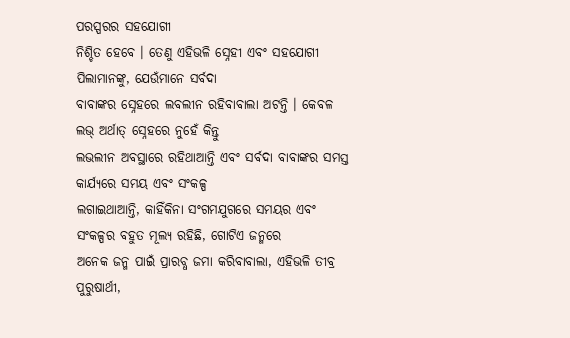ପରସ୍ପରର ସହଯୋଗୀ
ନିଶ୍ଚିତ ହେବେ । ତେଣୁ ଏହିଭଳି ସ୍ନେହୀ ଏବଂ ସହଯୋଗୀ ପିଲାମାନଙ୍କୁ, ଯେଉଁମାନେ ସର୍ବଦା
ବାବାଙ୍କର ସ୍ନେହରେ ଲବଲୀନ ରହିବାବାଲା ଅଟନ୍ତି । କେବଳ ଲଭ୍ ଅର୍ଥାତ୍ ସ୍ନେହରେ ନୁହେଁ କିନ୍ତୁ
ଲଭଲୀନ ଅବସ୍ଥାରେ ରହିଥାଆନ୍ତି ଏବଂ ସର୍ବଦା ବାବାଙ୍କର ସମସ୍ତ କାର୍ଯ୍ୟରେ ସମୟ ଏବଂ ସଂକଳ୍ପ
ଲଗାଇଥାଆନ୍ତି, କାହିଁକିନା ସଂଗମଯୁଗରେ ସମୟର ଏବଂ ସଂକଳ୍ପର ବହୁତ ମୂଲ୍ୟ ରହିଛି, ଗୋଟିଏ ଜନ୍ମରେ
ଅନେକ ଜନ୍ମ ପାଇଁ ପ୍ରାରବ୍ଧ ଜମା କରିବାବାଲା, ଏହିଭଳି ତୀବ୍ର ପୁରୁଷାର୍ଥୀ,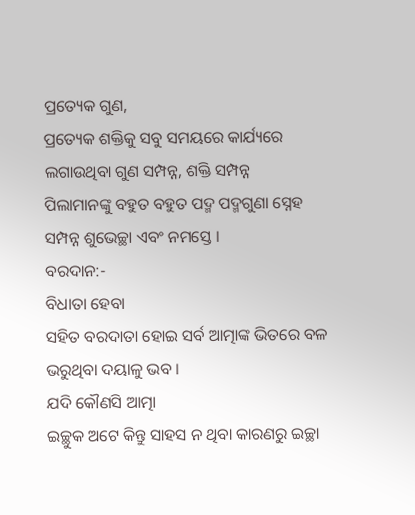ପ୍ରତ୍ୟେକ ଗୁଣ,
ପ୍ରତ୍ୟେକ ଶକ୍ତିକୁ ସବୁ ସମୟରେ କାର୍ଯ୍ୟରେ ଲଗାଉଥିବା ଗୁଣ ସମ୍ପନ୍ନ, ଶକ୍ତି ସମ୍ପନ୍ନ
ପିଲାମାନଙ୍କୁ ବହୁତ ବହୁତ ପଦ୍ମ ପଦ୍ମଗୁଣା ସ୍ନେହ ସମ୍ପନ୍ନ ଶୁଭେଚ୍ଛା ଏବଂ ନମସ୍ତେ ।
ବରଦାନ:-
ବିଧାତା ହେବା
ସହିତ ବରଦାତା ହୋଇ ସର୍ବ ଆତ୍ମାଙ୍କ ଭିତରେ ବଳ ଭରୁଥିବା ଦୟାଳୁ ଭବ ।
ଯଦି କୌଣସି ଆତ୍ମା
ଇଚ୍ଛୁକ ଅଟେ କିନ୍ତୁ ସାହସ ନ ଥିବା କାରଣରୁ ଇଚ୍ଛା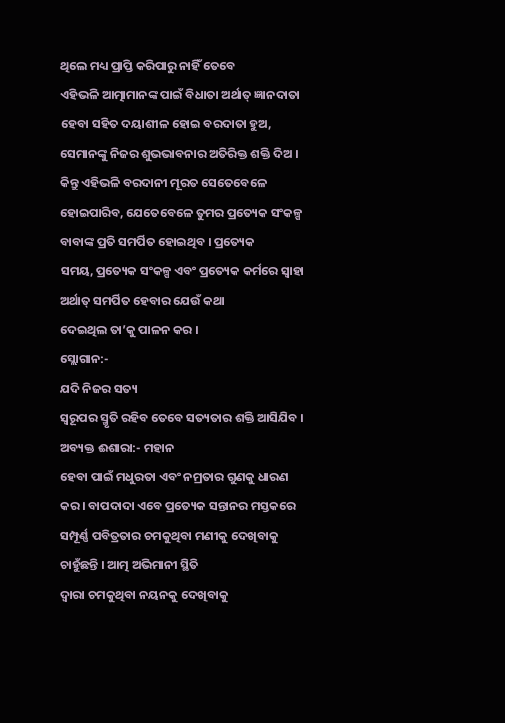ଥିଲେ ମଧ୍ୟ ପ୍ରାପ୍ତି କରିପାରୁ ନାହିଁ ତେବେ
ଏହିଭଳି ଆତ୍ମାମାନଙ୍କ ପାଇଁ ବିଧାତା ଅର୍ଥାତ୍ ଜ୍ଞାନଦାତା ହେବା ସହିତ ଦୟାଶୀଳ ହୋଇ ବରଦାତା ହୁଅ,
ସେମାନଙ୍କୁ ନିଜର ଶୁଭଭାବନାର ଅତିରିକ୍ତ ଶକ୍ତି ଦିଅ । କିନ୍ତୁ ଏହିଭଳି ବରଦାନୀ ମୂରତ ସେତେବେଳେ
ହୋଇପାରିବ, ଯେତେବେଳେ ତୁମର ପ୍ରତ୍ୟେକ ସଂକଳ୍ପ ବାବାଙ୍କ ପ୍ରତି ସମର୍ପିତ ହୋଇଥିବ । ପ୍ରତ୍ୟେକ
ସମୟ, ପ୍ରତ୍ୟେକ ସଂକଳ୍ପ ଏବଂ ପ୍ରତ୍ୟେକ କର୍ମରେ ସ୍ୱାହା ଅର୍ଥାତ୍ ସମର୍ପିତ ହେବାର ଯେଉଁ କଥା
ଦେଇଥିଲ ତା’କୁ ପାଳନ କର ।
ସ୍ଲୋଗାନ:-
ଯଦି ନିଜର ସତ୍ୟ
ସ୍ୱରୂପର ସ୍ମୃତି ରହିବ ତେବେ ସତ୍ୟତାର ଶକ୍ତି ଆସିଯିବ ।
ଅବ୍ୟକ୍ତ ଈଶାରା:- ମହାନ
ହେବା ପାଇଁ ମଧୁରତା ଏବଂ ନମ୍ରତାର ଗୁଣକୁ ଧାରଣ କର । ବାପଦାଦା ଏବେ ପ୍ରତ୍ୟେକ ସନ୍ତାନର ମସ୍ତକରେ
ସମ୍ପୂର୍ଣ୍ଣ ପବିତ୍ରତାର ଚମକୁଥିବା ମଣୀକୁ ଦେଖିବାକୁ ଚାହୁଁଛନ୍ତି । ଆତ୍ମ ଅଭିମାନୀ ସ୍ଥିତି
ଦ୍ୱାରା ଚମକୁଥିବା ନୟନକୁ ଦେଖିବାକୁ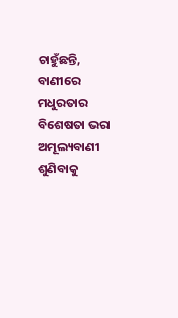ଚାହୁଁଛନ୍ତି, ବାଣୀରେ ମଧୁରତାର ବିଶେଷତା ଭରା ଅମୂଲ୍ୟବାଣୀ
ଶୁଣିବାକୁ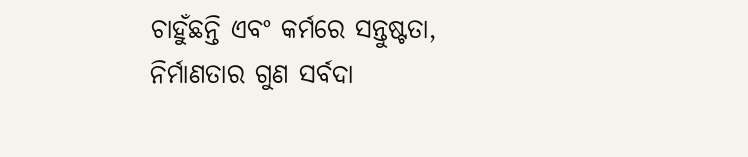ଚାହୁଁଛନ୍ତି ଏବଂ କର୍ମରେ ସନ୍ତୁଷ୍ଟତା, ନିର୍ମାଣତାର ଗୁଣ ସର୍ବଦା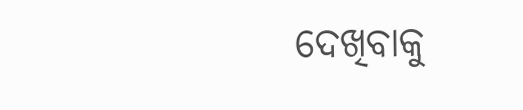ଦେଖିବାକୁ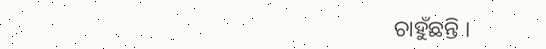ଚାହୁଁଛନ୍ତି ।